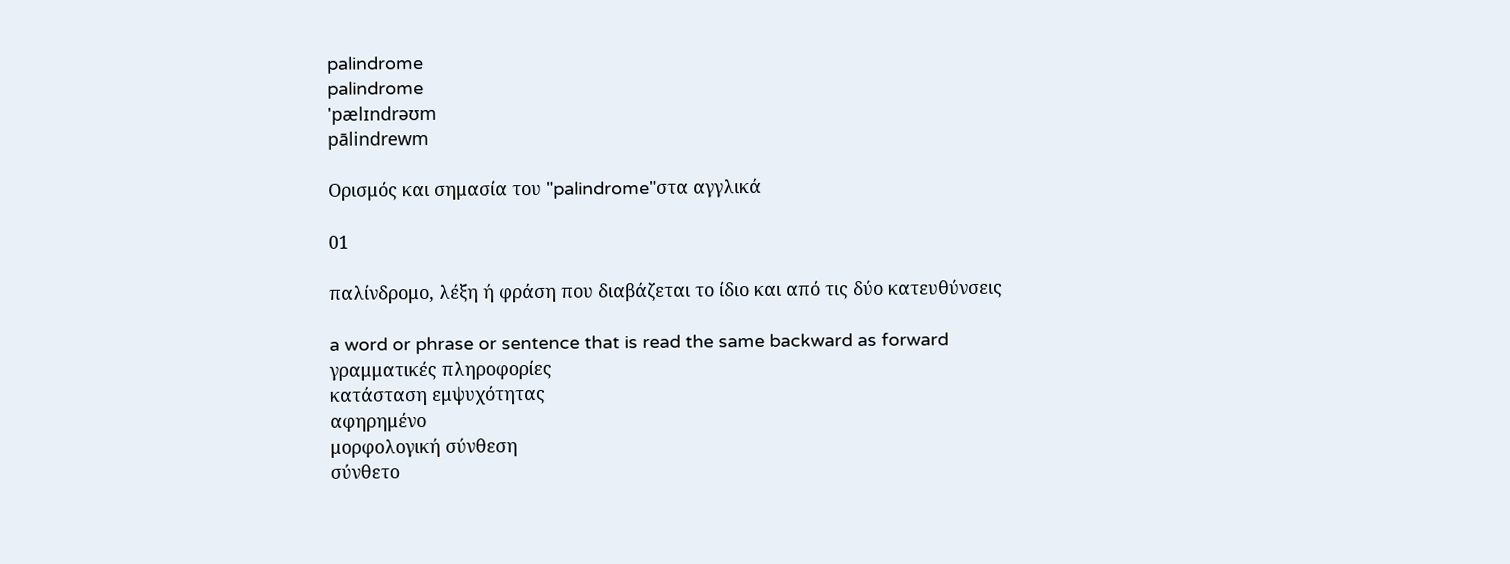palindrome
palindrome
'pælɪndrəʊm
pālindrewm

Ορισμός και σημασία του "palindrome"στα αγγλικά

01

παλίνδρομο, λέξη ή φράση που διαβάζεται το ίδιο και από τις δύο κατευθύνσεις

a word or phrase or sentence that is read the same backward as forward
γραμματικές πληροφορίες
κατάσταση εμψυχότητας
αφηρημένο
μορφολογική σύνθεση
σύνθετο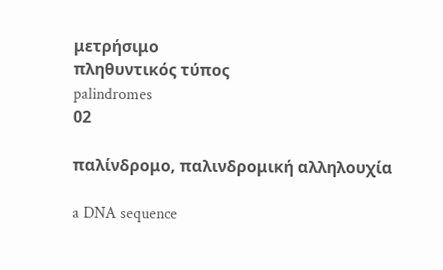μετρήσιμο
πληθυντικός τύπος
palindromes
02

παλίνδρομο, παλινδρομική αλληλουχία

a DNA sequence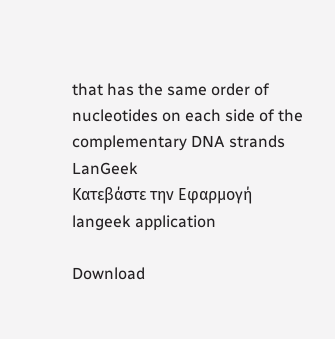that has the same order of nucleotides on each side of the complementary DNA strands
LanGeek
Κατεβάστε την Εφαρμογή
langeek application

Download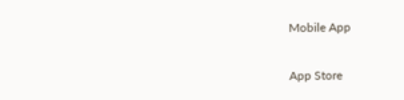Mobile App

App Store